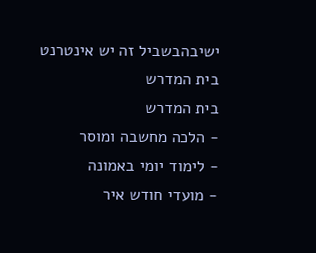ישיבהבשביל זה יש אינטרנט בית המדרש
בית המדרש
- הלכה מחשבה ומוסר
- לימוד יומי באמונה
- מועדי חודש איר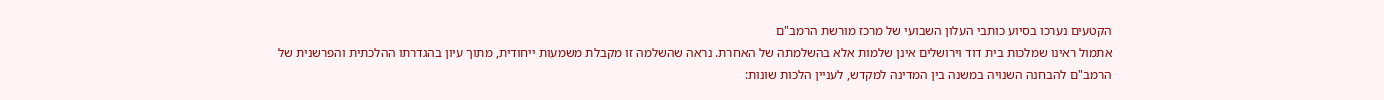הקטעים נערכו בסיוע כותבי העלון השבועי של מרכז מורשת הרמב"ם
אתמול ראינו שמלכות בית דוד וירושלים אינן שלמות אלא בהשלמתה של האחרת. נראה שהשלמה זו מקבלת משמעות ייחודית, מתוך עיון בהגדרתו ההלכתית והפרשנית של הרמב"ם להבחנה השנויה במשנה בין המדינה למקדש, לעניין הלכות שונות: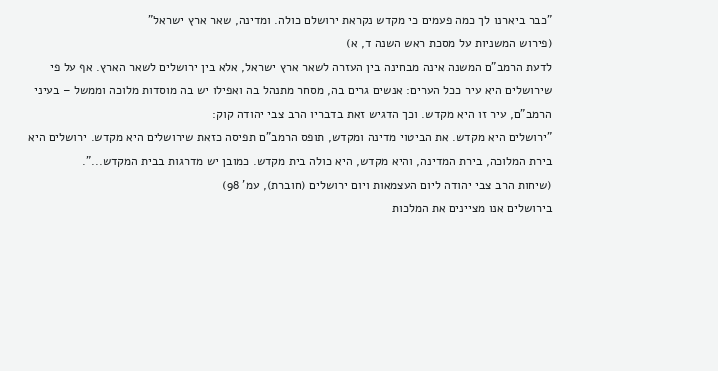"כבר ביארנו לך כמה פעמים כי מקדש נקראת ירושלם כולה. ומדינה, שאר ארץ ישראל"
(פירוש המשניות על מסכת ראש השנה ד, א)
לדעת הרמב"ם המשנה אינה מבחינה בין העזרה לשאר ארץ ישראל, אלא בין ירושלים לשאר הארץ. אף על פי שירושלים היא עיר ככל הערים: אנשים גרים בה, מסחר מתנהל בה ואפילו יש בה מוסדות מלוכה וממשל – בעיני הרמב"ם, עיר זו היא מקדש. וכך הדגיש זאת בדבריו הרב צבי יהודה קוק:
"ירושלים היא מקדש. את הביטוי מדינה ומקדש, תופס הרמב"ם תפיסה כזאת שירושלים היא מקדש. ירושלים היא בירת המלוכה, בירת המדינה, והיא מקדש, היא כולה בית מקדש. כמובן יש מדרגות בבית המקדש...".
(שיחות הרב צבי יהודה ליום העצמאות ויום ירושלים (חוברת), עמ' 98)
בירושלים אנו מציינים את המלכות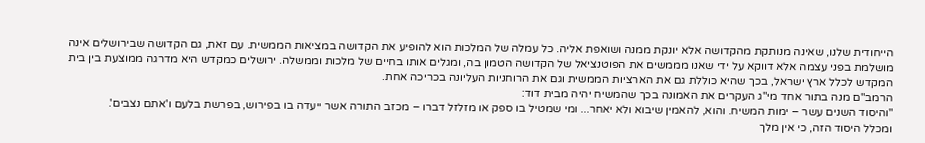הייחודית שלנו, שאינה מנותקת מהקדושה אלא יונקת ממנה ושואפת אליה. כל עמלה של המלכות הוא להופיע את הקדושה במציאות הממשית. עם זאת, גם הקדושה שבירושלים אינה מושלמת בפני עצמה אלא דווקא על ידי שאנו מממשים את הפוטנציאל של הקדושה הטמון בה, ומגלים אותו בחיים של מלכות וממשלה. ירושלים כמקדש היא מדרגה ממוצעת בין בית המקדש לכלל ארץ ישראל, בכך שהיא כוללת גם את הארציות הממשית וגם את הרוחניות העליונה בכריכה אחת.
הרמב"ם מנה בתור אחד מי"ג העקרים את האמונה בכך שהמשיח יהיה מבית דוד:
"והיסוד השנים עשר – ימות המשיח. והוא, להאמין שיבוא ולא יאחר... ומי שמטיל בו ספק או מזלזל דברו – מכזב התורה אשר ייעדה בו בפירוש, בפרשת בלעם ו'אתם נצבים'.
ומכלל היסוד הזה, כי אין מלך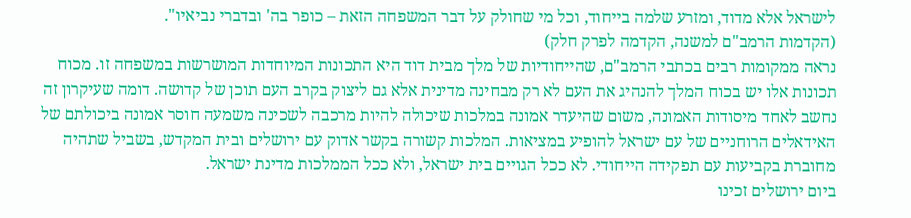לישראל אלא מדוד, ומזרע שלמה בייחוד, וכל מי שחולק על דבר המשפחה הזאת – כופר בה' ובדברי נביאיו".
(הקדמות הרמב"ם למשנה, הקדמה לפרק חלק)
נראה ממקומות רבים בכתבי הרמב"ם, שהייחודיות של מלך מבית דוד היא התכונות המיוחדות המושרשות במשפחה זו. מכוח תכונות אלו יש בכוח המלך להנהיג את העם לא רק מבחינה מדינית אלא גם ליצוק בקרב העם תוכן של קדושה. דומה שעיקרון זה נחשב לאחד מיסודות האמונה, משום שהיעדר אמונה במלכות שיכולה להיות מרכבה לשכינה משמעה חוסר אמונה ביכולתם של האידאלים הרוחניים של עם ישראל להופיע במציאות. המלכות קשורה בקשר אדוק עם ירושלים ובית המקדש, בשביל שתהיה מחוברת בקביעות עם תפקידה הייחודי. לא ככל הגויים בית ישראל, ולא ככל הממלכות מדינת ישראל.
ביום ירושלים זכינו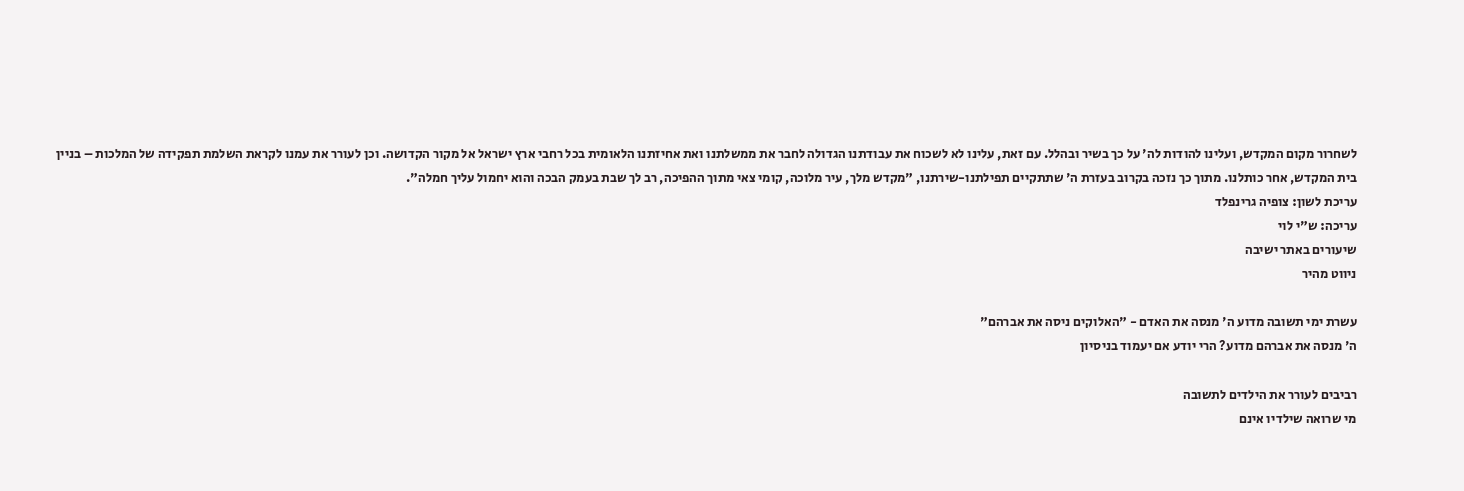לשחרור מקום המקדש, ועלינו להודות לה' על כך בשיר ובהלל. עם זאת, עלינו לא לשכוח את עבודתנו הגדולה לחבר את ממשלתנו ואת אחיזתנו הלאומית בכל רחבי ארץ ישראל אל מקור הקדושה. וכן לעורר את עמנו לקראת השלמת תפקידה של המלכות – בניין בית המקדש, אחר כותלנו. מתוך כך נזכה בקרוב בעזרת ה' שתתקיים תפילתנו-שירתנו, "מקדש מלך, עיר מלוכה, קומי צאי מתוך ההפיכה, רב לך שבת בעמק הבכה והוא יחמול עליך חמלה".
עריכת לשון: צופיה גרינפלד
עריכה: ש"י לוי
שיעורים באתר ישיבה
ניווט מהיר

עשרת ימי תשובה מדוע ה' מנסה את האדם - "האלוקים ניסה את אברהם"
ה' מנסה את אברהם מדוע? הרי יודע אם יעמוד בניסיון

רביבים לעורר את הילדים לתשובה
מי שרואה שילדיו אינם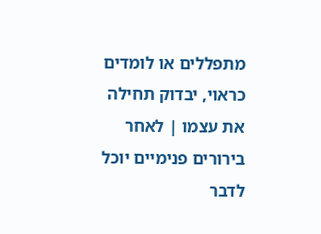מתפללים או לומדים כראוי, יבדוק תחילה את עצמו | לאחר בירורים פנימיים יוכל לדבר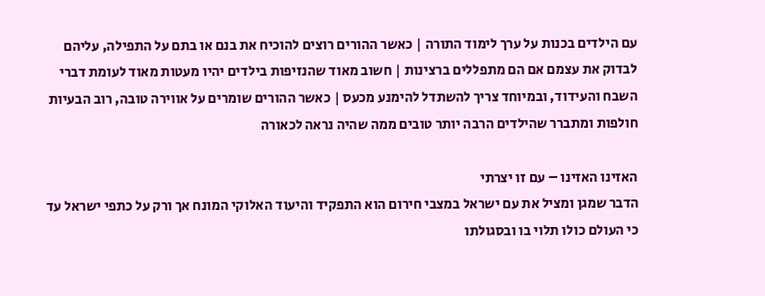עם הילדים בכנות על ערך לימוד התורה | כאשר ההורים רוצים להוכיח את בנם או בתם על התפילה, עליהם לבדוק את עצמם אם הם מתפללים ברצינות | חשוב מאוד שהנזיפות בילדים יהיו מעטות מאוד לעומת דברי השבח והעידוד, ובמיוחד צריך להשתדל להימנע מכעס | כאשר ההורים שומרים על אווירה טובה, רוב הבעיות חולפות ומתברר שהילדים הרבה יותר טובים ממה שהיה נראה לכאורה

האזינו האזינו – עם זו יצרתי
הדבר שמגן ומציל את עם ישראל במצבי חירום הוא התפקיד והיעוד האלוקי המונח אך ורק על כתפי ישראל עד כי העולם כולו תלוי בו ובסגולתו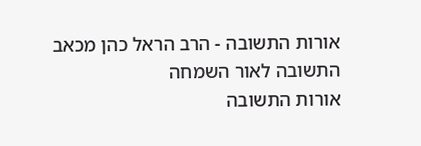אורות התשובה - הרב הראל כהן מכאב התשובה לאור השמחה
אורות התשובה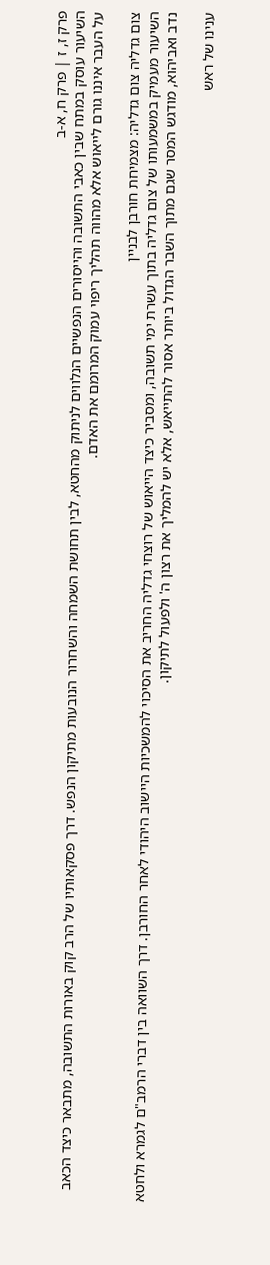פרק ז, ז | פרק ח, א-ב
השיעור עוסק במתח שבין כאבי התשובה והייסורים הנפשיים הנלווים לניתוק מהחטא, לבין תחושת השמחה והשחרור הנובעות מתיקון הנפש. דרך פסקאותיו של הרב קוק באורות התשובה, מתבאר כיצד הכאב על העבר איננו גורם לייאוש אלא מהווה תהליך ריפוי עמוק המרומם את האדם.

צום גדליה צום גדליה: מצמיחת חורבן לבניין
השיעור מעמיק במשמעותו של צום גדליה בתוך עשרת ימי תשובה, ומסביר כיצד הייאוש של רוצחי גדליה החריב את הסיכוי להמשכיות היישוב היהודי לאחר החורבן. דרך השוואה בין דברי הרמב"ם לגמרא ולחטא נדב ואביהוא, מודגש המסר שגם מתוך השבר הגדול ביותר אסור להתייאש, אלא יש להמליך את רצון ה' ולפעול לתיקון.

ענינו של ראש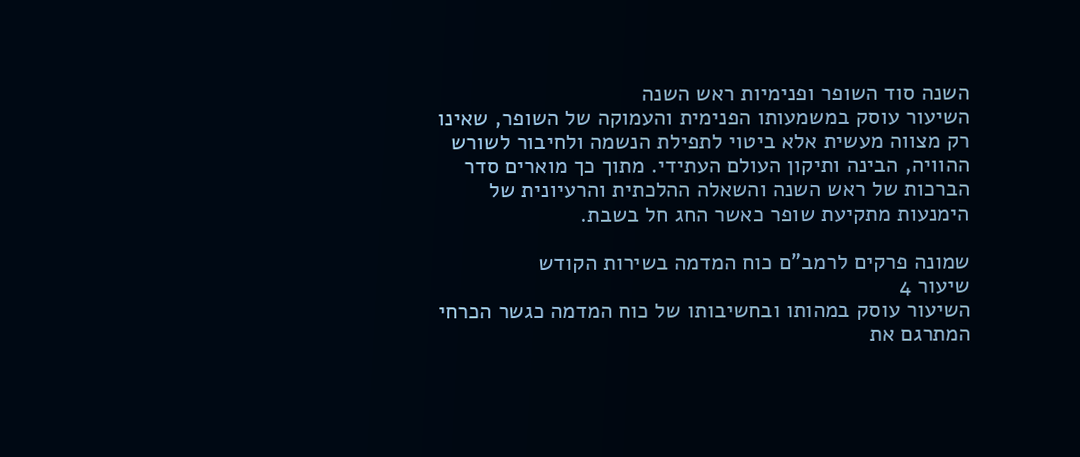השנה סוד השופר ופנימיות ראש השנה
השיעור עוסק במשמעותו הפנימית והעמוקה של השופר, שאינו רק מצווה מעשית אלא ביטוי לתפילת הנשמה ולחיבור לשורש ההוויה, הבינה ותיקון העולם העתידי. מתוך כך מוארים סדר הברכות של ראש השנה והשאלה ההלכתית והרעיונית של הימנעות מתקיעת שופר כאשר החג חל בשבת.

שמונה פרקים לרמב"ם כוח המדמה בשירות הקודש
שיעור 4
השיעור עוסק במהותו ובחשיבותו של כוח המדמה כגשר הכרחי המתרגם את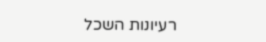רעיונות השכל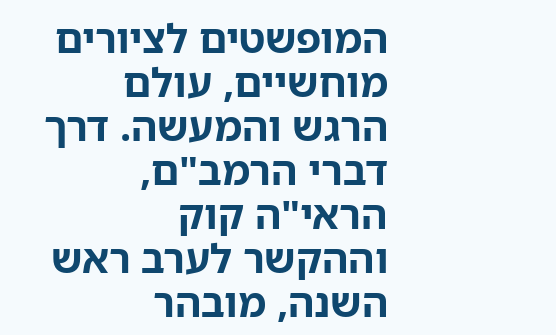המופשטים לציורים מוחשיים, עולם הרגש והמעשה. דרך דברי הרמב"ם, הראי"ה קוק וההקשר לערב ראש השנה, מובהר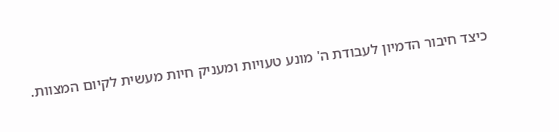כיצד חיבור הדמיון לעבודת ה' מונע טעויות ומעניק חיות מעשית לקיום המצוות.